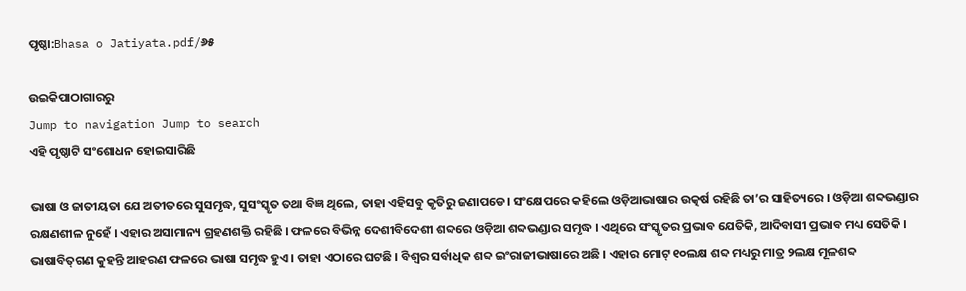ପୃଷ୍ଠା:Bhasa o Jatiyata.pdf/୬୫

ଉଇକିପାଠାଗାର‌ରୁ
Jump to navigation Jump to search
ଏହି ପୃଷ୍ଠାଟି ସଂଶୋଧନ ହୋଇସାରିଛି

ଭାଷା ଓ ଜାତୀୟତା ଯେ ଅତୀତରେ ସୁସମୃଦ୍ଧ, ସୁସଂସ୍କୃତ ତଥା ବିଜ୍ଞ ଥିଲେ, ତାହା ଏହିସବୁ କୃତିରୁ ଜଣାପଡେ। ସଂକ୍ଷେପରେ କହିଲେ ଓଡ଼ିଆଭାଷାର ଉତ୍କର୍ଷ ରହିଛି ତା’ର ସାହିତ୍ୟରେ । ଓଡ଼ିଆ ଶବ୍ଦଭଣ୍ଡାର ରକ୍ଷଣଶୀଳ ନୁହେଁ । ଏହାର ଅସାମାନ୍ୟ ଗ୍ରହଣଶକ୍ତି ରହିଛି । ଫଳରେ ବିଭିନ୍ନ ଦେଶୀବିଦେଶୀ ଶବ୍ଦରେ ଓଡ଼ିଆ ଶବ୍ଦଭଣ୍ଡାର ସମୃଦ୍ଧ । ଏଥିରେ ସଂସ୍କୃତର ପ୍ରଭାବ ଯେତିକି, ଆଦିବାସୀ ପ୍ରଭାବ ମଧ୍ୟ ସେତିକି । ଭାଷାବିତ୍‌ଗଣ କୁହନ୍ତି ଆହରଣ ଫଳରେ ଭାଷା ସମୃଦ୍ଧ ହୁଏ । ତାହା ଏଠାରେ ଘଟଛି । ବିଶ୍ୱର ସର୍ବାଧିକ ଶବ୍ଦ ଇଂରାଜୀଭାଷାରେ ଅଛି । ଏହାର ମୋଟ୍ ୧୦ଲକ୍ଷ ଶବ୍ଦ ମଧ୍ୟରୁ ମାତ୍ର ୨ଲକ୍ଷ ମୂଳଶବ୍ଦ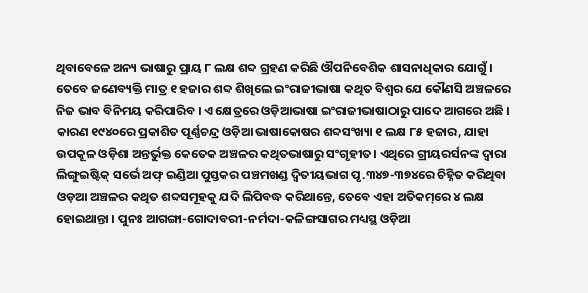ଥିବାବେଳେ ଅନ୍ୟ ଭାଷାରୁ ପ୍ରାୟ ୮ ଲକ୍ଷ ଶବ୍ଦ ଗ୍ରହଣ କରିଛି ଔପନିବେଶିକ ଶାସନାଧିକାର ଯୋଗୁଁ । ତେବେ ଜଣେବ୍ୟକ୍ତି ମାତ୍ର ୧ ହଜାର ଶବ୍ଦ ଶିଖିଲେ ଇଂରାଜୀଭାଷା କଥିତ ବିଶ୍ୱର ଯେ କୌଣସି ଅଞ୍ଚଳରେ ନିଜ ଭାବ ବିନିମୟ କରିପାରିବ । ଏ କ୍ଷେତ୍ରରେ ଓଡ଼ିଆଭାଷା ଇଂରାଜୀଭାଷାଠାରୁ ପାଦେ ଆଗରେ ଅଛି । କାରଣ ୧୯୪୦ରେ ପ୍ରକାଶିତ ପୂର୍ଣ୍ଣଚନ୍ଦ୍ର ଓଡ଼ିଆ ଭାଷାକୋଷର ଶବ୍ଦସଂଖ୍ୟା ୧ ଲକ୍ଷ ୮୫ ହଜାର, ଯାହା ଉପକୂଳ ଓଡ଼ିଶା ଅନ୍ତର୍ଭୁକ୍ତ କେତେକ ଅଞ୍ଚଳର କଥିତଭାଷାରୁ ସଂଗୃହୀତ। ଏଥିରେ ଗ୍ରୀୟରର୍ସନଙ୍କ ଦ୍ୱାରା ଲିଙ୍ଗୁଇଷ୍ଟିକ୍ ସର୍ଭେ ଅଫ୍ ଇଣ୍ଡିଆ ପୁସ୍ତକର ପଞ୍ଚମଖଣ୍ଡ ଦ୍ୱିତୀୟଭାଗ ପୃ.୩୪୭-୩୭୪ରେ ଚିହ୍ନିତ କରିଥିବା ଓଡ଼ଆ ଅଞ୍ଚଳର କଥିତ ଶବ୍ଦସମୂହକୁ ଯଦି ଲିପିବଦ୍ଧ କରିଥାନ୍ତେ, ତେବେ ଏହା ଅତିକମ୍‌ରେ ୪ ଲକ୍ଷ ହୋଇଥାନ୍ତା । ପୁନଃ ଆଗଙ୍ଗା-ଗୋଦାବରୀ-ନର୍ମଦା-କଳିଙ୍ଗସାଗର ମଧ୍ୟସ୍ଥ ଓଡ଼ିଆ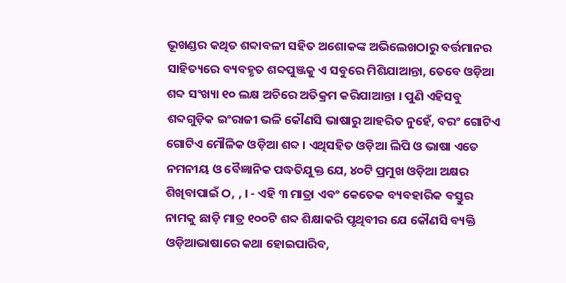ଭୂଖଣ୍ଡର କଥିତ ଶବ୍ଦାବଳୀ ସହିତ ଅଶୋକଙ୍କ ଅଭିଲେଖଠାରୁ ବର୍ତ୍ତମାନର ସାହିତ୍ୟରେ ବ୍ୟବହୃତ ଶବ୍ଦପୁଞ୍ଜକୁ ଏ ସବୁରେ ମିଶିଯାଆନ୍ତା, ତେବେ ଓଡ଼ିଆ ଶବ୍ଦ ସଂଖ୍ୟା ୧୦ ଲକ୍ଷ ଅଚିରେ ଅତିକ୍ରମ କରିଯାଆନ୍ତା । ପୁଣି ଏହିସବୁ ଶବ୍ଦଗୁଡ଼ିକ ଇଂରାଜୀ ଭଳି କୌଣସି ଭାଷାରୁ ଆହରିତ ନୁହେଁ, ବରଂ ଗୋଟିଏ ଗୋଟିଏ ମୌଳିକ ଓଡ଼ିଆ ଶବ୍ଦ । ଏଥିସହିତ ଓଡ଼ିଆ ଲିପି ଓ ଭାଷା ଏତେ ନମନୀୟ ଓ ବୈଜ୍ଞାନିକ ପଦ୍ଧତିଯୁକ୍ତ ଯେ, ୪୦ଟି ପ୍ରମୁଖ ଓଡ଼ିଆ ଅକ୍ଷର ଶିଖିବାପାଇଁ ଠ, , । - ଏହି ୩ ମାତ୍ରା ଏବଂ କେତେକ ବ୍ୟବହାରିକ ବସ୍ତୁର ନାମକୁ ଛାଡ଼ି ମାତ୍ର ୧୦୦ଟି ଶବ୍ଦ ଶିକ୍ଷାକରି ପୃଥିବୀର ଯେ କୌଣସି ବ୍ୟକ୍ତି ଓଡ଼ିଆଭାଷାରେ କଥା ହୋଇପାରିବ,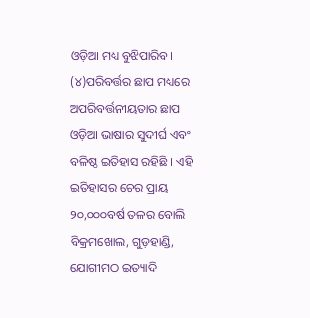ଓଡ଼ିଆ ମଧ୍ୟ ବୁଝିପାରିବ। (୪)ପରିବର୍ତ୍ତର ଛାପ ମଧ୍ୟରେ ଅପରିବର୍ତ୍ତନୀୟତାର ଛାପ ଓଡ଼ିଆ ଭାଷାର ସୁଦୀର୍ଘ ଏବଂ ବଳିଷ୍ଠ ଇତିହାସ ରହିଛି । ଏହି ଇତିହାସର ଚେର ପ୍ରାୟ ୨୦,୦୦୦ବର୍ଷ ତଳର ବୋଲି ବିକ୍ରମଖୋଲ, ଗୁଡ଼ହାଣ୍ଡି, ଯୋଗୀମଠ ଇତ୍ୟାଦି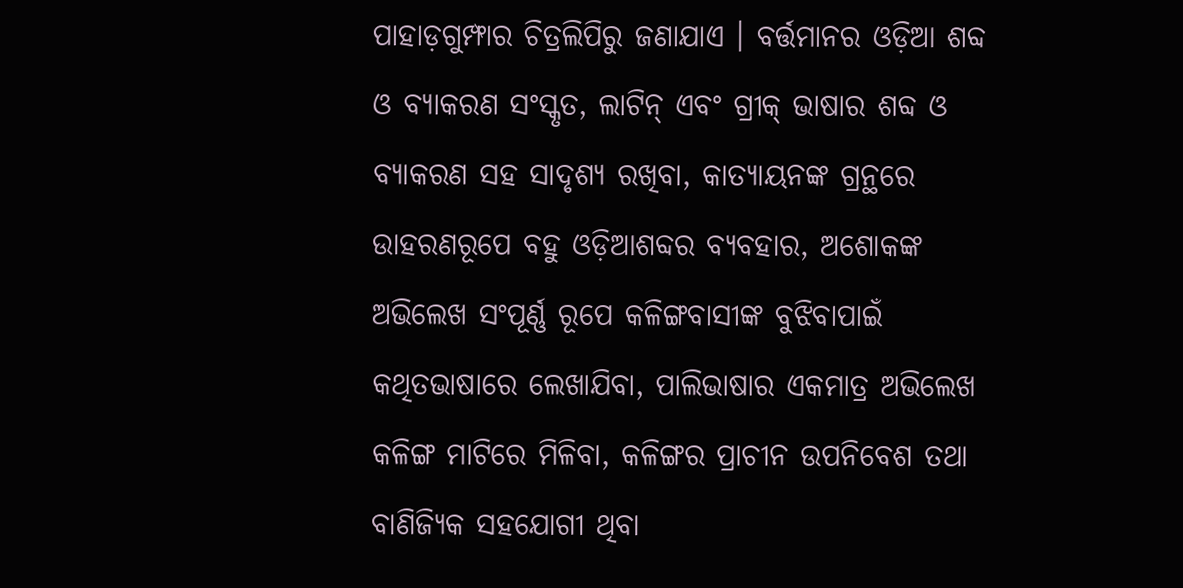ପାହାଡ଼ଗୁମ୍ଫାର ଚିତ୍ରଲିପିରୁ ଜଣାଯାଏ । ବର୍ତ୍ତମାନର ଓଡ଼ିଆ ଶବ୍ଦ ଓ ବ୍ୟାକରଣ ସଂସ୍କୃତ, ଲାଟିନ୍ ଏବଂ ଗ୍ରୀକ୍ ଭାଷାର ଶବ୍ଦ ଓ ବ୍ୟାକରଣ ସହ ସାଦୃଶ୍ୟ ରଖିବା, କାତ୍ୟାୟନଙ୍କ ଗ୍ରନ୍ଥରେ ଉାହରଣରୂପେ ବହୁ ଓଡ଼ିଆଶବ୍ଦର ବ୍ୟବହାର, ଅଶୋକଙ୍କ ଅଭିଲେଖ ସଂପୂର୍ଣ୍ଣ ରୂପେ କଳିଙ୍ଗବାସୀଙ୍କ ବୁଝିବାପାଇଁ କଥିତଭାଷାରେ ଲେଖାଯିବା, ପାଲିଭାଷାର ଏକମାତ୍ର ଅଭିଲେଖ କଳିଙ୍ଗ ମାଟିରେ ମିଳିବା, କଳିଙ୍ଗର ପ୍ରାଚୀନ ଉପନିବେଶ ତଥା ବାଣିଜ୍ୟିକ ସହଯୋଗୀ ଥିବା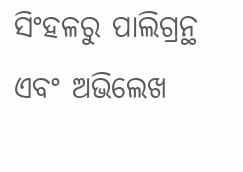ସିଂହଳରୁ ପାଲିଗ୍ରନ୍ଥ ଏବଂ ଅଭିଲେଖ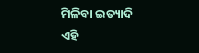ମିଳିବା ଇତ୍ୟାଦି ଏହି